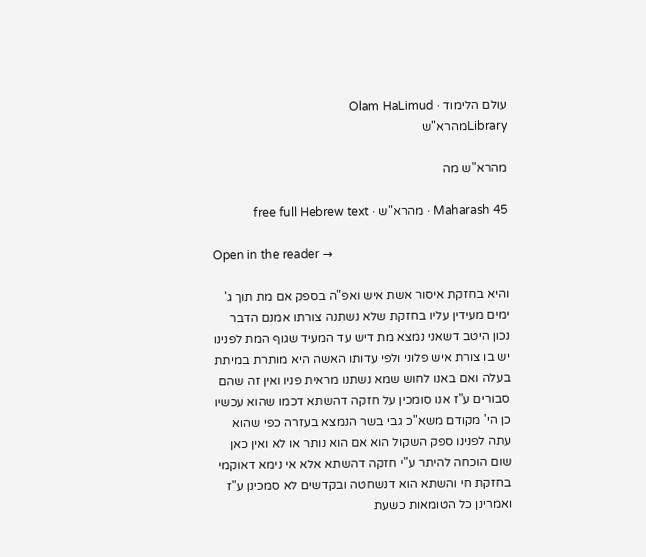עולם הלימוד · Olam HaLimud
Libraryמהרא"ש

מהרא"ש מה

Maharash 45 · מהרא"ש · free full Hebrew text

Open in the reader →

והיא בחזקת איסור אשת איש ואפ"ה בספק אם מת תוך ג' ימים מעידין עליו בחזקת שלא נשתנה צורתו אמנם הדבר נכון היטב דשאני נמצא מת דיש עד המעיד שגוף המת לפנינו יש בו צורת איש פלוני ולפי עדותו האשה היא מותרת במיתת בעלה ואם באנו לחוש שמא נשתנו מראית פניו ואין זה שהם סבורים ע"ז אנו סומכין על חזקה דהשתא דכמו שהוא עכשיו כן הי' מקודם משא"כ גבי בשר הנמצא בעזרה כפי שהוא עתה לפנינו ספק השקול הוא אם הוא נותר או לא ואין כאן שום הוכחה להיתר ע"י חזקה דהשתא אלא אי נימא דאוקמי בחזקת חי והשתא הוא דנשחטה ובקדשים לא סמכינן ע"ז ואמרינן כל הטומאות כשעת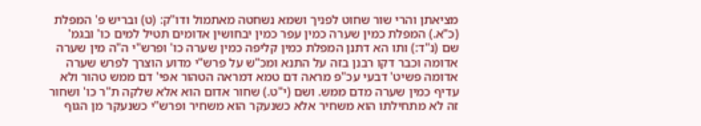מציאתן והרי שור שחוט לפניך ושמא נשחטה מאתמול ודו"ק: (ט) ובריש פ' המפלת (כ"א.) המפלת כמין שערה כמין עפר כמין יבחושין אדומים תטיל למים כו' ובגמ' שם (נ"ד:) ותו הא דתנן המפלת כמין קליפה כמין שערה כו' ופרש"י ה"ה מין שערה אדומה וכבר דקו רבנן בזה על התנא ומכ"ש על פרש"י מדוע הוצרך לפרש שערה אדומה פשיט' דבעי עכ"פ מראה דם טמא דמראה הטהור אפי' דם ממש טהור ולא עדיף כמין שערה מדם ממש. ושם (י"ט.) שחור אדום הוא אלא שלקה ת"ר כו' ושחור זה לא מתחילתו הוא משחיר אלא כשנעקר הוא משחיר ופרש"י כשנעקר מן הגוף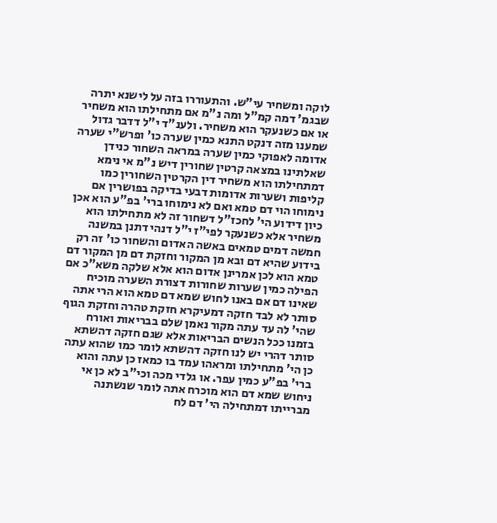לוקה ומשחיר עי"ש. והתעוררו בזה על לישנא יתרה שבגמ' דמה קמ"ל ומה נ"מ אם מתחילתו הוא משחיר או אם כשנעקר הוא משחיר. ולענ"ד י"ל דדבר גדול שמענו מזה דנקט התנא כמין שערה כו' ופרש"י שערה אדומה לאפוקי כמין שערה במראה השחור כנידן שאלתינו במצאה קרטין שחורין דיש נ"מ אי נימא דמתחילתו הוא משחיר דין הקרטין השחורין כמו קליפות ושערות אדומות דבעי בדיקה בפושרין אם נימוחו הוי דם טמא ואם לא נימוחו ברי' בפ"ע הוא אכן כיון דידוע הי' לחכז"ל דשחור זה לא מתחילתו הוא משחיר אלא כשנעקר לפי"ז י"ל דנהי דתנן במשנה חמשה דמים טמאים באשה האדום והשחור כו' זה רק בידוע שהיא דם ובא מן המקור וחזקת דם מן המקור דם טמא הוא לכן אמרינן אדום הוא אלא שלקה משא"כ אם הפילה כמין שערות שחורות דצורת השערה מוכיח שאינו דם אם באנו לחוש שמא דם טמא הוא הרי אתה סותר לא לבד חזקה דמעיקרא חזקת טהרה וחזקת הגוף שהי' לה עד עתה מקור נאמן שלם בבריאות ואורח בזמנו ככל הנשים הבריאות אלא שגם חזקה דהשתא סותר דהרי יש לנו חזקה דהשתא לומר כמו שהוא עתה כן הי' מתחילתו ומראהו עמד בו כמאז כן עתה והוא ברי' בפ"ע כמין עפר. או גלדי מכה וכי"ב לא כן אי ניחוש שמא דם הוא מוכרח אתה לומר שנשתנה מברייתו דמתחילה הי' דם לח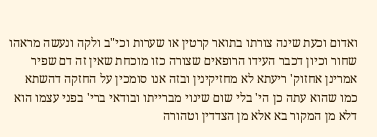ואדום וכעת שינה צורתו בתואר קרטין או שערות וכי"ב ולקה ונעשה מראהו שחור וכיון דכבר העידו הרופאים שצורה כזו מוכחת שאין זה דם שפיר אמרינן אחזוק' ריעתא לא מחזיקינין ובזה אנו סומכין על החזקה דהשתא כמו שהוא עתה כן הי' בלי שום שינוי מברייתו ובודאי ברי' בפני עצמו הוא דלא מן המקור בא אלא מן הצדדין וטהורה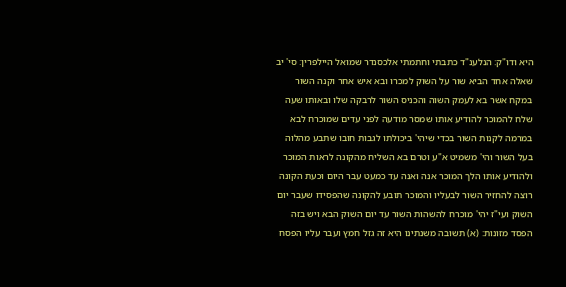היא ודו"ק: הנלענ"ד כתבתי וחתמתי אלכסנדר שמואל היילפרין: סי' יב שאלה אחד הביא שור על השוק למכרו ובא איש אחר וקנה השור במקח אשר בא לעמק השוה והכניס השור לרבקה שלו ובאותו שעה שלח להמוכר להודיע אותו שמסר מודעה לפני עדים שמוכרח לבא במרמה לקנות השור בכדי שיהי' ביכולתו לגבות חובו שתבע מהלוה בעל השור והי' משמיט א"ע וטרם בא השליח מהקונה לראות המוכר ולהודיע אותו הלך המוכר אנה ואנה עד כמעט עבר היום וכעת הקונה רוצה להחזיר השור לבעליו והמוכר תובע להקונה שהפסידו שעבר יום השוק ועי"ז יהי' מוכרח להשהות השור עד יום השוק הבא ויש בזה הפסד מזונות: (א) תשובה משנתינו היא זה גזל חמץ ועבר עליו הפסח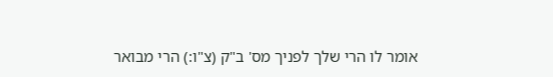אומר לו הרי שלך לפניך מס' ב"ק (צ"ו:) הרי מבואר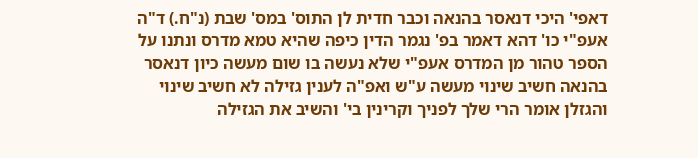דאפי' היכי דנאסר בהנאה וכבר חדית לן התוס' במס' שבת (נ"ח.) ד"ה אעפ"י כו' דהא דאמר בפ' נגמר הדין כיפה שהיא טמא מדרס ונתנו על הספר טהור מן המדרס אעפ"י שלא נעשה בו שום מעשה כיון דנאסר בהנאה חשיב שינוי מעשה ע"ש ואפ"ה לענין גזילה לא חשיב שינוי והגזלן אומר הרי שלך לפניך וקרינין בי' והשיב את הגזילה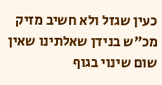כעין שגזל ולא חשיב מזיק מכ"ש בנידן שאלתינו שאין שום שינוי בגוף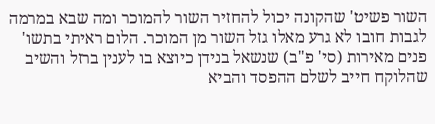השור פשיט' שהקונה יכול להחזיר השור להמוכר ומה שבא במרמה לגבות חובו לא גרע מאלו גזל השור מן המוכר. הלום ראיתי בתשו' פנים מאירות (סי' פ"ב) שנשאל בנידן כיוצא בו לענין ברזל והשיב שהלוקח חייב לשלם ההפסד והביא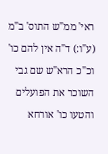ראי' ממ"ש התוס' ב"מ (ע"ו:) ד"ה אין להם כו' וכ"כ הרא"ש שם גבי השוכר את הפועלים והטעו כו' אורחא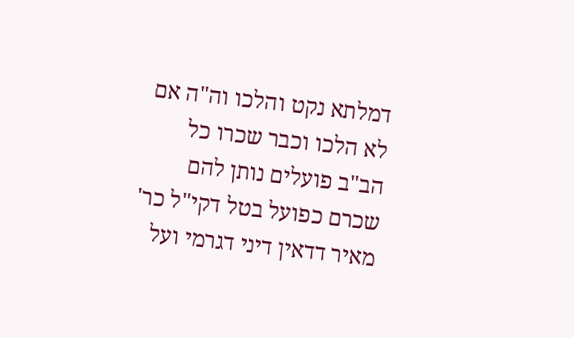דמלתא נקט והלכו וה"ה אם לא הלכו וכבר שכרו כל הב"ב פועלים נותן להם שכרם כפועל בטל דקי"ל כר' מאיר דדאין דיני דגרמי ועל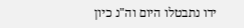ידו נתבטלו היום וה"נ כיון